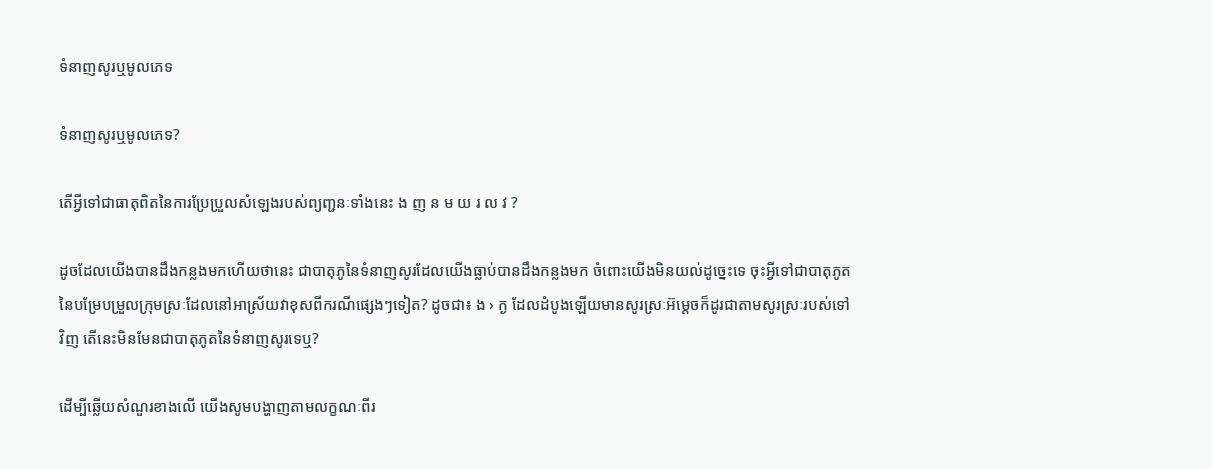ទំនាញសូរឬមូលភេទ

ទំនាញសូរឬមូលភេទ?

តើអ្វីទៅជាធាតុពិតនៃការប្រែប្រួលសំឡេងរបស់ព្យញ្ជនៈទាំងនេះ ង ញ ន ម យ រ ល វ ?

ដូចដែលយើងបានដឹងកន្លងមកហើយថានេះ ជាបាតុភូនៃទំនាញសូរដែលយើងធ្លាប់បានដឹងកន្លងមក ចំពោះយើងមិនយល់ដូច្នេះទេ ចុះអ្វីទៅជាបាតុភូតនៃបម្រែបម្រួលក្រុមស្រៈដែលនៅអាស្រ័យវាខុសពីករណីផ្សេងៗទៀត? ដូចជា៖ ង › ក្ង ដែលដំបូងឡើយមានសូរស្រៈអ៊ម្ដេចក៏ដូរជាតាមសូរស្រៈរបស់ទៅវិញ តើនេះមិនមែនជាបាតុភូតនៃទំនាញសូរទេឬ?

ដើម្បីឆ្លើយសំណួរខាងលើ យើងសូមបង្ហាញតាមលក្ខណៈពីរ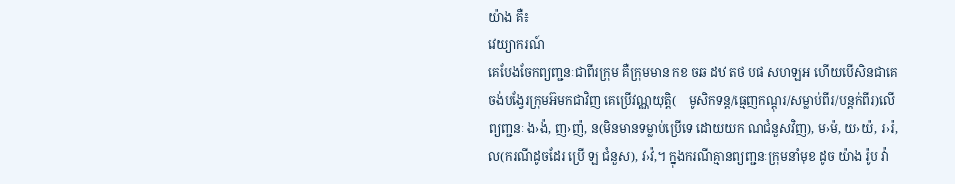យ៉ាង គឺ៖
វេយ្យាករណ៍
គេបែងចែកព្យញ្ជនៈជាពីរក្រុម គឺក្រុមមាន កខ ចឆ ដឋ តថ បផ សហឡអ ហើយបើសិនជាគេចង់បង្វែរក្រុមអ៊មកជាវិញ គេប្រើវណ្ណយុត្តិ(    មូសិកទន្ត/ធ្មេញកណ្ដុរ/សម្លាប់ពីរ/បន្តក់ពីរ)លើព្យញ្ជនៈ ង›ង៉, ញ›ញ៉, ន(មិនមានទម្លាប់ប្រើទេ ដោយយក ណជំនួសវិញ), ម›ម៉, យ›យ៉, រ›រ៉, ល(ករណីដូចដែរ ប្រើ ឡ ជំនួស), វ›វ៉,។ ក្នុងករណីគ្មានព្យញ្ជនៈក្រុមនាំមុខ ដូច យ៉ាង រ៉ូប វ៉ា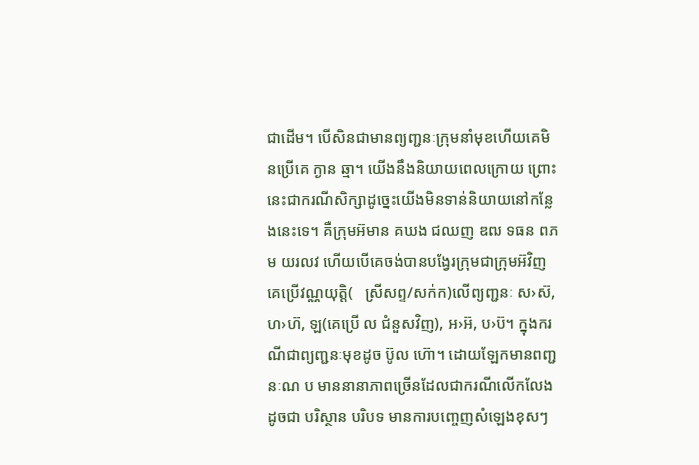ជាដើម។ បើសិនជាមានព្យញ្ជនៈក្រុមនាំមុខហើយគេមិនប្រើគេ ក្ងាន ឆ្មា។ យើងនឹងនិយាយពេលក្រោយ ព្រោះនេះជាករណីសិក្សាដូច្នេះយើងមិនទាន់និយាយនៅកន្លែងនេះទេ។ គឺក្រុមអ៊មាន គឃង ជឈញ ឌឍ ទធន ពភម យរលវ ហើយបើគេចង់បានបង្វែរក្រុមជាក្រុមអ៊វិញ គេប្រើវណ្ណយុត្តិ(   ស្រីសព្ទ/សក់ក)លើព្យញ្ជនៈ ស›ស៊, ហ›ហ៊, ឡ(គេប្រើ ល ជំនួសវិញ), អ›អ៊, ប›ប៊។ ក្នុងករណីជាព្យញ្ជនៈមុខដូច ប៊ូល ហ៊ោ។ ដោយឡែកមានពញ្ជនៈណ ប មាននានាភាពច្រើនដែលជាករណីលើកលែង ដូចជា បរិស្ថាន បរិបទ មានការបញ្ចេញសំឡេងខុសៗ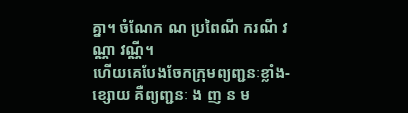គ្នា។ ចំណែក ណ ប្រពៃណី ករណី វណ្ណា វណ្ណី។
ហើយគេបែងចែកក្រុមព្យញ្ជនៈខ្លាំង-ខ្សោយ គឺព្យញ្ជនៈ ង ញ ន ម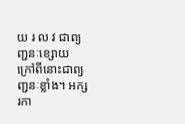យ រ ល វ ជាព្យញ្ជនៈខ្សោយ ក្រៅពីនោះជាព្យញ្ជនៈខ្លាំង។ អក្សរកា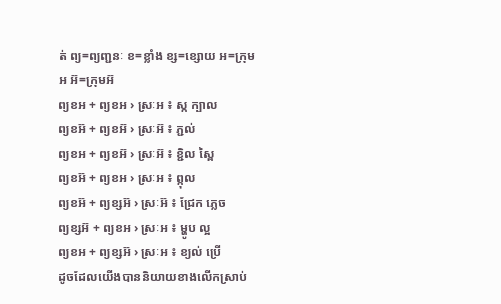ត់ ព្យ=ព្យញ្ជនៈ ខ=ខ្លាំង ខ្ស=ខ្សោយ អ=ក្រុមអ អ៊=ក្រុមអ៊
ព្យខអ + ព្យខអ › ស្រៈអ ៖ ស្ក ក្បាល
ព្យខអ៊ + ព្យខអ៊ › ស្រៈអ៊ ៖ ភ្ជល់
ព្យខអ + ព្យខអ៊ › ស្រៈអ៊ ៖ ខ្ជិល ស្ពៃ
ព្យខអ៊ + ព្យខអ › ស្រៈអ ៖ ព្កុល
ព្យខអ៊ + ព្យខ្សអ៊ › ស្រៈអ៊ ៖ ជ្រែក ភ្លេច
ព្យខ្សអ៊ + ព្យខអ › ស្រៈអ ៖ ម្ហូប ល្អ
ព្យខអ + ព្យខ្សអ៊ › ស្រៈអ ៖ ខ្យល់ ប្រើ
ដូចដែលយើងបាននិយាយខាងលើកស្រាប់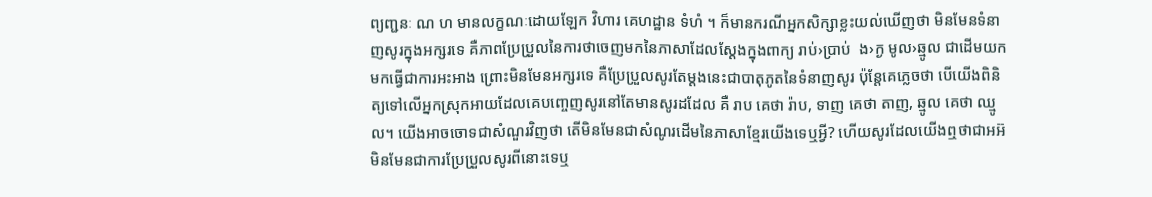ព្យញ្ជនៈ ណ ហ មានលក្ខណៈដោយឡែក វិហារ គេហដ្ឋាន ទំហំ ។ ក៏មានករណីអ្នកសិក្សាខ្លះយល់ឃើញថា មិនមែនទំនាញសូរក្នុងអក្សរទេ គឺភាពប្រែប្រួលនៃការថាចេញមកនៃភាសាដែលស្ដែងក្នុងពាក្យ រាប់›ប្រាប់  ង›ក្ង មូល›ឆ្មូល ជាដើមយកមកធ្វើជាការអះអាង ព្រោះមិនមែនអក្សរទេ គឺប្រែប្រួលសូរតែម្ដងនេះជាបាតុភូតនៃទំនាញសូរ ប៉ុន្តែគេភ្លេចថា បើយើងពិនិត្យទៅលើអ្នកស្រុកអាយដែលគេបញ្ចេញសូរនៅតែមានសូរដដែល គឺ រាប គេថា រ៉ាប, ទាញ គេថា តាញ, ឆ្មូល គេថា ឈ្មូល។ យើងអាចចោទជាសំណួរវិញថា តើមិនមែនជាសំណូរដើមនៃភាសាខ្មែរយើងទេឬអ្វី? ហើយសូរដែលយើងឮថាជាអអ៊មិនមែនជាការប្រែប្រួលសូរពីនោះទេឬ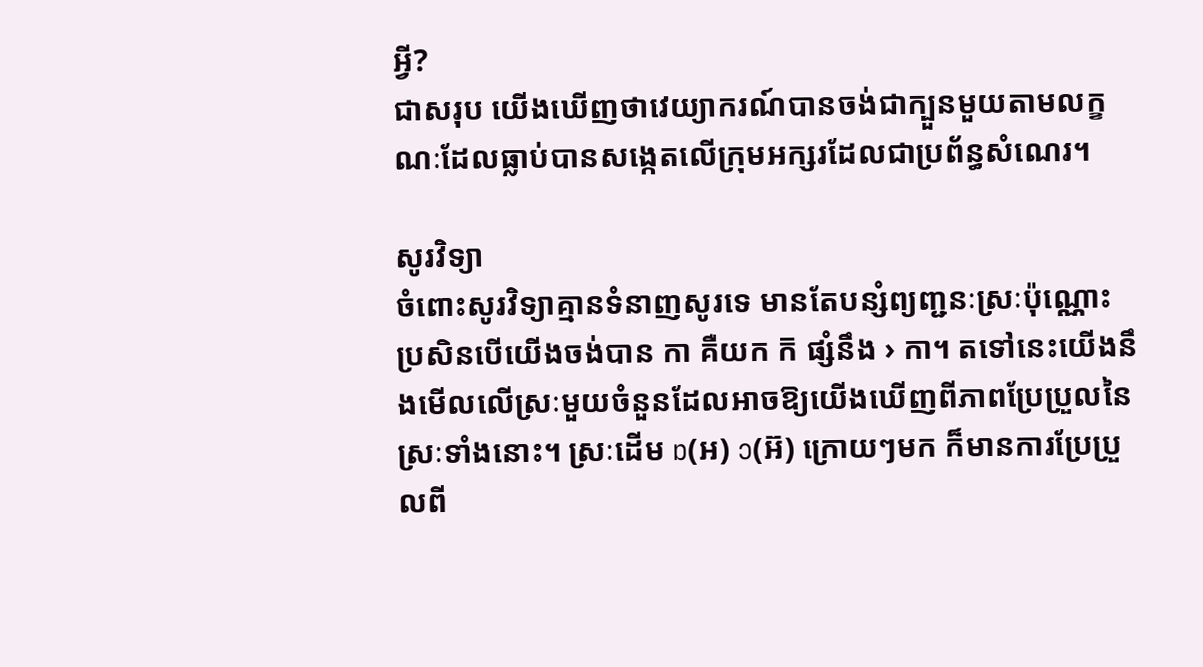អ្វី?
ជាសរុប យើងឃើញថាវេយ្យាករណ៍បានចង់ជាក្បួនមួយតាមលក្ខណៈដែលធ្លាប់បានសង្កេតលើក្រុមអក្សរដែលជាប្រព័ន្ធសំណេរ។

សូរវិទ្យា
ចំពោះសូរវិទ្យាគ្មានទំនាញសូរទេ មានតែបន្សំព្យញ្ជនៈស្រៈប៉ុណ្ណោះ ប្រសិនបើយើងចង់បាន កា គឺយក ក៑ ផ្សំនឹង › កា។ តទៅនេះយើងនឹងមើលលើស្រៈមួយចំនួនដែលអាចឱ្យយើងឃើញពីភាពប្រែប្រួលនៃស្រៈទាំងនោះ។ ស្រៈដើម ɒ(អ) ɔ(អ៊) ក្រោយៗមក ក៏មានការប្រែប្រួលពី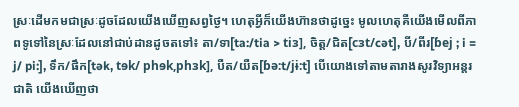ស្រៈដើមកមជាស្រៈដូចដែលយើងឃើញសព្វថ្ងៃ។ ហេតុអ្វីក៏យើងហ៊ានថាដូច្នេះ មូលហេតុគឺយើងមើលពីភាពទូទៅនៃស្រៈដែលនៅជាប់ដានដូចតទៅ៖ តា/ទា[ta:/tia > tiɜ], ចិត្ត/ជិត[cɜt/cət], បី/ពីរ[ɓej ; i = j/ pi:], ទឹក/ផឹក[tək, tɘk/ phɘk,phɜk], បឺត/យឺត[ɓə:t/jɨ:t] បើយោងទៅតាមតារាងសូរវិទ្យាអន្តរជាតិ យើងឃើញថា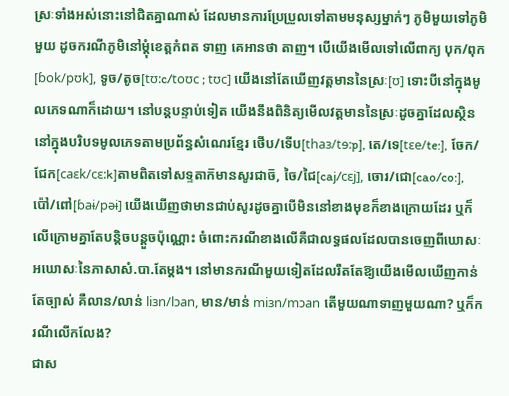ស្រៈទាំងអស់នោះនៅជិតគ្នាណាស់ ដែលមានការប្រែប្រួលទៅតាមមនុស្សម្នាក់ៗ ភូមិមួយទៅភូមិមួយ ដូចករណីភូមិនៅម្ដុំខេត្តកំពត ទាញ គេអានថា តាញ។ បើយើងមើលទៅលើពាក្យ បុក/ពុក[ɓok/pʊk], ទូច/តូច[tʊ:c/toʊc ; tʊc] យើងនៅតែឃើញវត្តមាននៃស្រៈ[ʊ] ទោះបីនៅក្នុងមូលភេទណាក៏ដោយ។ នៅបន្តបន្ទាប់ទៀត យើងនឹងពិនិត្យមើលវត្តមាននៃស្រៈដូចគ្នាដែលស្ថិននៅក្នុងបរិបទមូលភេទតាមប្រព័ន្ធសំណេរខ្មែរ ថើប/ទើប[thaɜ/tɘ:p], តេ/ទេ[tɛe/te:], ចែក/ជែក[caɛk/cɛ:k]តាមពិតទៅសទ្ទតាក៑មានសូរជាច៑, ចៃ/ជៃ[caj/cɛj], ចោរ/ជោ[cao/co:], ប៉ៅ/ពៅ[ɓaɨ/pəɨ] យើងឃើញថាមានជាប់សូរដូចគ្នាបើមិននៅខាងមុខក៏ខាងក្រោយដែរ ឬក៏លើក្រោមគ្នាតែបន្តិចបន្តួចប៉ុណ្ណោះ ចំពោះករណីខាងលើគឺជាលទ្ធផលដែលបានចេញពីឃោសៈអឃោសៈនៃភាសាសំ.បា.តែម្ដង។ នៅមានករណីមួយទៀតដែលរឹតតែឱ្យយើងមើលឃើញកាន់តែច្បាស់ គឺលាន/លាន់ liɜn/lɔan, មាន/មាន់ miɜn/mɔan តើមួយណាទាញមួយណា? ឬក៏ករណីលើកលែង?
ជាស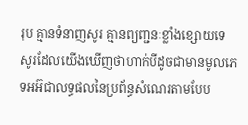រុប គ្មានទំនាញសូរ គ្មានព្យញ្ជនៈខ្លាំងខ្សោយទេ សូរដែលយើងឃើញថាហាក់បីដូចជាមានមូលភេទអអ៊ជាលទ្ធផលនៃប្រព័ន្ធសំណេរតាមបែប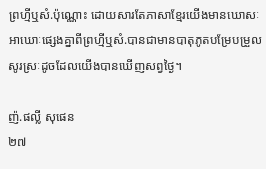ព្រហ្មីឬសំ.ប៉ុណ្ណោះ ដោយសារតែភាសាខ្មែរយើងមានឃោសៈអាឃោៈផ្សេងគ្នាពីព្រហ្មីឬសំ.បានជាមានបាតុភូតបម្រែបម្រួលសូរស្រៈដូចដែលយើងបានឃើញសព្វថ្ងៃ។

ញ៉.ផល្លី សុផេន
២៧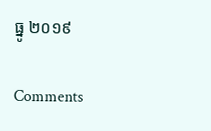ធ្នូ ២០១៩

Comments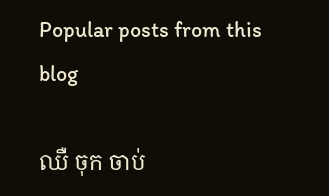Popular posts from this blog

ឈឺ ចុក ចាប់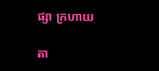ផ្សា ក្រហាយ

តា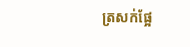ត្រសក់ផ្អែ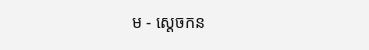ម - ស្ដេចកន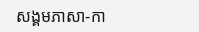សង្គមភាសា-កា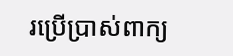រប្រើប្រាស់ពាក្យ